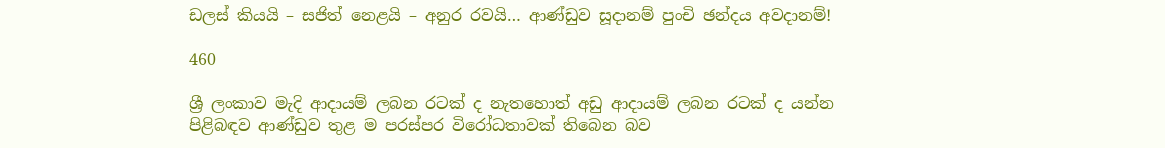ඩලස් කියයි – සජිත් නෙළයි – අනුර රවයි… ආණ්ඩුව සූදානම් පුංචි ඡන්දය අවදානම්!

460

ශ්‍රී ලංකාව මැදි ආදායම් ලබන රටක් ද නැතහොත් අඩු ආදායම් ලබන රටක් ද යන්න පිළිබඳව ආණ්ඩුව තුළ ම පරස්පර විරෝධතාවක් තිබෙන බව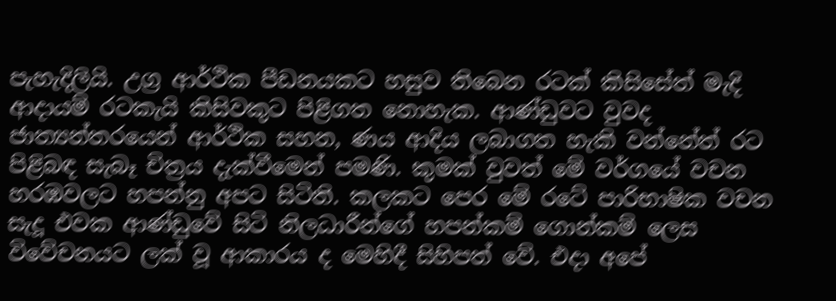පැහැදිලියි. උග්‍ර ආර්ථික පීඩනයකට හසුව තිබෙන රටක් කිසිසේත් මැදි ආදායම් රටකැයි කිසිවකුට පිළිගත නොහැක. ආණ්ඩුවට වුවද ජාත්‍යන්තරයෙන් ආර්ථික සහන, ණය ආදිය ලබාගත හැකි වන්නේත් රට පිළිබඳ සැබෑ චිත්‍රය දැක්වීමෙන් පමණි. කුමක් වුවත් මේ වර්ගයේ වචන හරඹවලට හපන්නු අපට සිටිති. කලකට පෙර මේ රටේ පාරිභාෂික වචන සැදූ එවක ආණ්ඩුවේ සිටි නිලධාරීන්ගේ හපන්කම් ගොන්කම් ලෙස විවේචනයට ලක් වූ ආකාරය ද මෙහිදී සිහිපත් වේ. එදා අපේ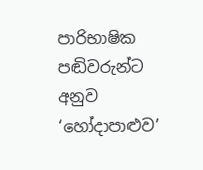පාරිභාෂික පඬිවරුන්ට අනුව ‘හෝදාපාළුව’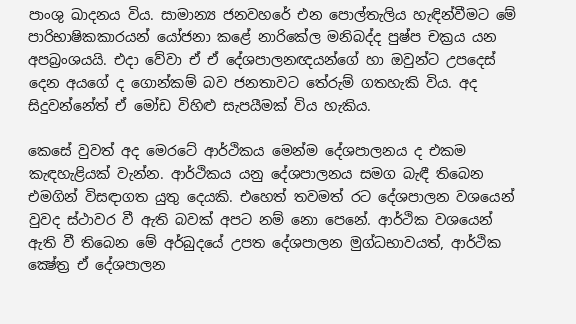පාංශු ඛාදනය විය. සාමාන්‍ය ජනවහරේ එන පොල්තැලිය හැඳින්වීමට මේ පාරිභාෂිකකාරයන් යෝජනා කළේ නාරිකේල මනිබද්ද පුෂ්ප චක්‍රය යන අපබ්‍රංශයයි. එදා වේවා ඒ ඒ දේශපාලනඥයන්ගේ හා ඔවුන්ට උපදෙස් දෙන අයගේ ද ගොන්කම් බව ජනතාවට තේරුම් ගතහැකි විය. අද සිදුවන්නේත් ඒ මෝඩ විහිළු සැපයීමක් විය හැකිය.

කෙසේ වුවත් අද මෙරටේ ආර්ථිකය මෙන්ම දේශපාලනය ද එකම කැඳහැළියක් වැන්න. ආර්ථිකය යනු දේශපාලනය සමග බැඳී තිබෙන එමගින් විසඳාගත යුතු දෙයකි. එහෙත් තවමත් රට දේශපාලන වශයෙන් වුවද ස්ථාවර වී ඇති බවක් අපට නම් නො පෙනේ. ආර්ථික වශයෙන් ඇති වී තිබෙන මේ අර්බුදයේ උපත දේශපාලන මුග්ධභාවයත්, ආර්ථික ක්‍ෂේත්‍ර ඒ දේශපාලන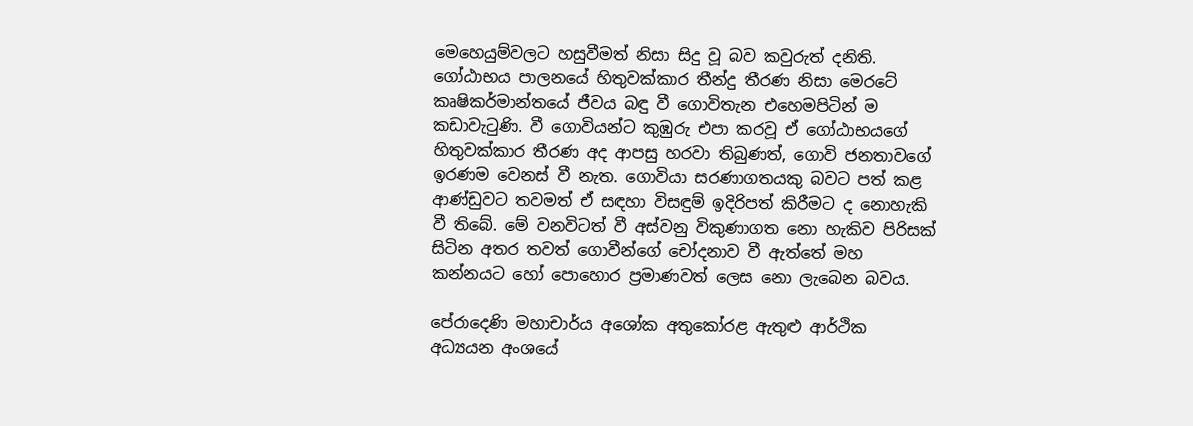මෙහෙයුම්වලට හසුවීමත් නිසා සිදු වූ බව කවුරුත් දනිති. ගෝඨාභය පාලනයේ හිතුවක්කාර තීන්දු තීරණ නිසා මෙරටේ කෘෂිකර්මාන්තයේ ජීවය බඳු වී ගොවිතැන එහෙමපිටින් ම කඩාවැටුණි. වී ගොවියන්ට කුඹුරු එපා කරවූ ඒ ගෝඨාභයගේ හිතුවක්කාර තීරණ අද ආපසු හරවා තිබුණත්, ගොවි ජනතාවගේ ඉරණම වෙනස් වී නැත. ගොවියා සරණාගතයකු බවට පත් කළ ආණ්ඩුවට තවමත් ඒ සඳහා විසඳුම් ඉදිරිපත් කිරීමට ද නොහැකි වී තිබේ. මේ වනවිටත් වී අස්වනු විකුණාගත නො හැකිව පිරිසක් සිටින අතර තවත් ගොවීන්ගේ චෝදනාව වී ඇත්තේ මහ කන්නයට හෝ පොහොර ප්‍රමාණවත් ලෙස නො ලැබෙන බවය.

පේරාදෙණි මහාචාර්ය අශෝක අතුකෝරළ ඇතුළු ආර්ථික අධ්‍යයන අංශයේ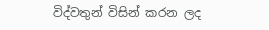විද්වතුන් විසින් කරන ලද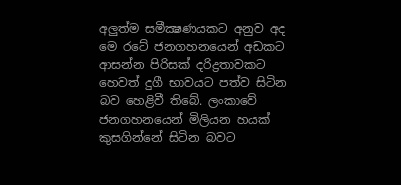අලුත්ම සමීක්‍ෂණයකට අනුව අද මෙ රටේ ජනගහනයෙන් අඩකට ආසන්න පිරිසක් දරිද්‍රතාවකට හෙවත් දුගී භාවයට පත්ව සිටින බව හෙළිවී තිබේ. ලංකාවේ ජනගහනයෙන් මිලියන හයක් කුසගින්නේ සිටින බවට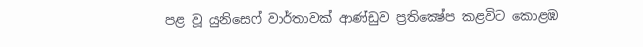පළ වූ යුනිසෙෆ් වාර්තාවක් ආණ්ඩුව ප්‍රතික්‍ෂේප කළවිට කොළඹ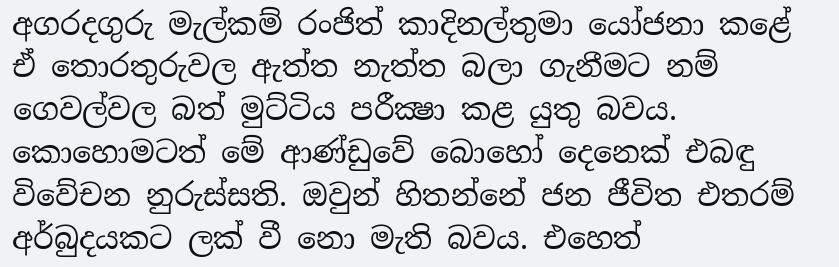අගරදගුරු මැල්කම් රංජිත් කාදිනල්තුමා යෝජනා කළේ ඒ තොරතුරුවල ඇත්ත නැත්ත බලා ගැනීමට නම් ගෙවල්වල බත් මුට්ටිය පරීක්‍ෂා කළ යුතු බවය. කොහොමටත් මේ ආණ්ඩුවේ බොහෝ දෙනෙක් එබඳු විවේචන නුරුස්සති. ඔවුන් හිතන්නේ ජන ජීවිත එතරම් අර්බුදයකට ලක් වී නො මැති බවය. එහෙත්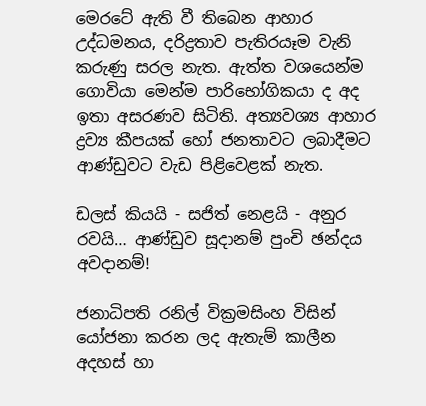මෙරටේ ඇති වී තිබෙන ආහාර උද්ධමනය, දරිද්‍රතාව පැතිරයෑම වැනි කරුණු සරල නැත. ඇත්ත වශයෙන්ම ගොවියා මෙන්ම පාරිභෝගිකයා ද අද ඉතා අසරණව සිටිති. අත්‍යවශ්‍ය ආහාර ද්‍රව්‍ය කීපයක් හෝ ජනතාවට ලබාදීමට ආණ්ඩුවට වැඩ පිළිවෙළක් නැත.

ඩලස් කියයි - සජිත් නෙළයි - අනුර රවයි… ආණ්ඩුව සූදානම් පුංචි ඡන්දය අවදානම්!

ජනාධිපති රනිල් වික්‍රමසිංහ විසින් යෝජනා කරන ලද ඇතැම් කාලීන අදහස් හා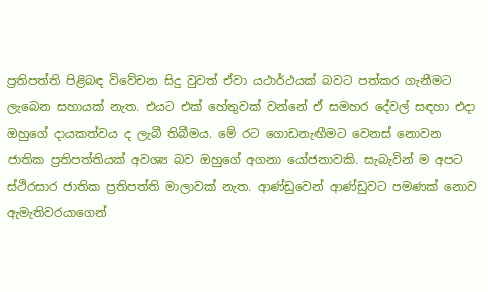ප්‍රතිපත්ති පිළිබඳ විවේචන සිදු වුවත් ඒවා යථාර්ථයක් බවට පත්කර ගැනීමට ලැබෙන සහායක් නැත. එයට එක් හේතුවක් වන්නේ ඒ සමහර දේවල් සඳහා එදා ඔහුගේ දායකත්වය ද ලැබී තිබීමය. මේ රට ගොඩනැඟීමට වෙනස් නොවන ජාතික ප්‍රතිපත්තියක් අවශ්‍ය බව ඔහුගේ අගනා යෝජනාවකි. සැබැවින් ම අපට ස්ථිරසාර ජාතික ප්‍රතිපත්ති මාලාවක් නැත. ආණ්ඩුවෙන් ආණ්ඩුවට පමණක් නොව ඇමැතිවරයාගෙන්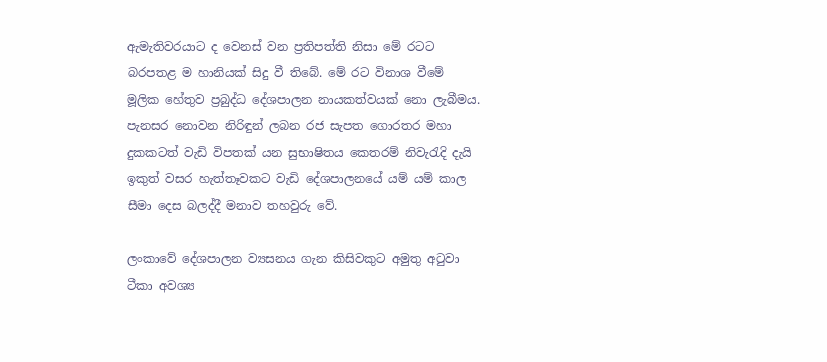ඇමැතිවරයාට ද වෙනස් වන ප්‍රතිපත්ති නිසා මේ රටට බරපතළ ම හානියක් සිදු වී තිබේ. මේ රට විනාශ වීමේ මූලික හේතුව ප්‍රබුද්ධ දේශපාලන නායකත්වයක් නො ලැබීමය. පැනසර නොවන නිරිඳුන් ලබන රජ සැපත ගොරතර මහා දුකකටත් වැඩි විපතක් යන සුභාෂිතය කෙතරම් නිවැරැදි දැයි ඉකුත් වසර හැත්තෑවකට වැඩි දේශපාලනයේ යම් යම් කාල සීමා දෙස බලද්දී මනාව තහවුරු වේ.

ලංකාවේ දේශපාලන ව්‍යසනය ගැන කිසිවකුට අමුතු අටුවා ටීකා අවශ්‍ය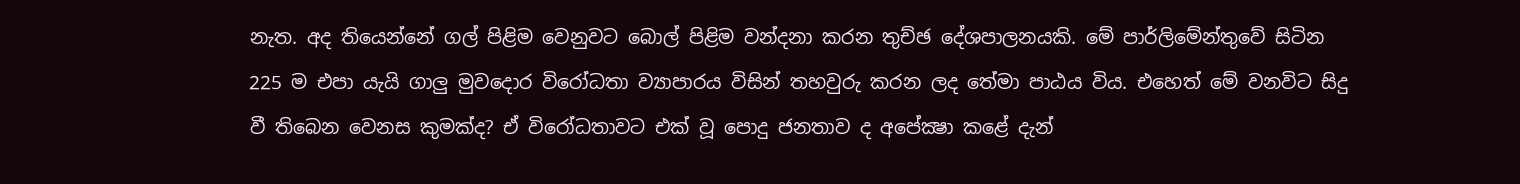නැත. අද තියෙන්නේ ගල් පිළිම වෙනුවට බොල් පිළිම වන්දනා කරන තුච්ඡ දේශපාලනයකි. මේ පාර්ලිමේන්තුවේ සිටින 225 ම එපා යැයි ගාලු මුවදොර විරෝධතා ව්‍යාපාරය විසින් තහවුරු කරන ලද තේමා පාඨය විය. එහෙත් මේ වනවිට සිදු වී තිබෙන වෙනස කුමක්ද? ඒ විරෝධතාවට එක් වූ පොදු ජනතාව ද අපේක්‍ෂා කළේ දැන්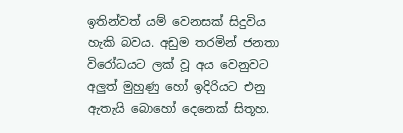ඉතින්වත් යම් වෙනසක් සිදුවිය හැකි බවය. අඩුම තරමින් ජනතා විරෝධයට ලක් වූ අය වෙනුවට අලුත් මුහුණු හෝ ඉදිරියට එනු ඇතැයි බොහෝ දෙනෙක් සිතූහ.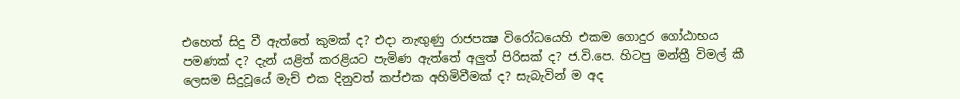එහෙත් සිදු වී ඇත්තේ කුමක් ද? එදා නැඟුණු රාජපක්‍ෂ විරෝධයෙහි එකම ගොදුර ගෝඨාභය පමණක් ද? දැන් යළිත් කරළියට පැමිණ ඇත්තේ අලුත් පිරිසක් ද? ජ.වි.පෙ. හිටපු මන්ත්‍රී විමල් කී ලෙසම සිදුවූයේ මැච් එක දිනුවත් කප්එක අහිමිවීමක් ද? සැබැවින් ම අද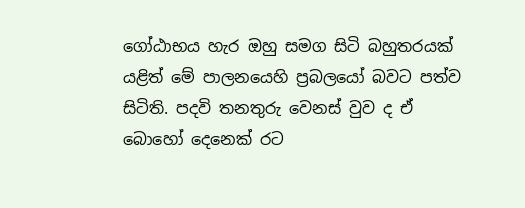ගෝඨාභය හැර ඔහු සමග සිටි බහුතරයක් යළිත් මේ පාලනයෙහි ප්‍රබලයෝ බවට පත්ව සිටිති. පදවි තනතුරු වෙනස් වුව ද ඒ බොහෝ දෙනෙක් රට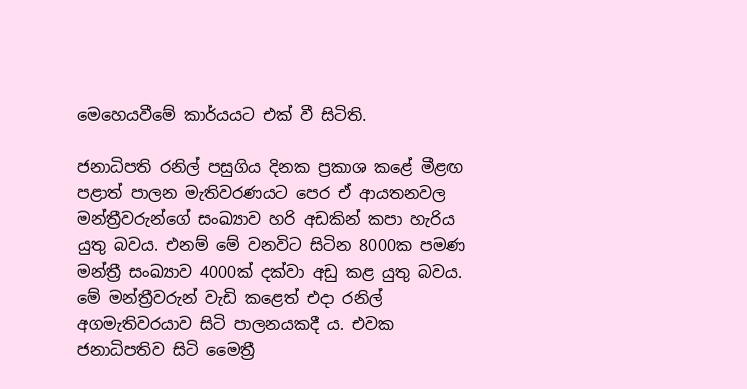මෙහෙයවීමේ කාර්යයට එක් වී සිටිති.

ජනාධිපති රනිල් පසුගිය දිනක ප්‍රකාශ කළේ මීළඟ පළාත් පාලන මැතිවරණයට පෙර ඒ ආයතනවල මන්ත්‍රීවරුන්ගේ සංඛ්‍යාව හරි අඩකින් කපා හැරිය යුතු බවය. එනම් මේ වනවිට සිටින 8000ක පමණ මන්ත්‍රී සංඛ්‍යාව 4000ක් දක්වා අඩු කළ යුතු බවය. මේ මන්ත්‍රීවරුන් වැඩි කළෙත් එදා රනිල් අගමැතිවරයාව සිටි පාලනයකදී ය. එවක ජනාධිපතිව සිටි මෛත්‍රී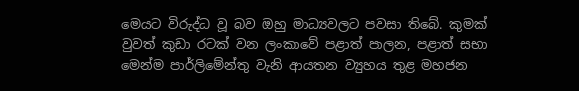මෙයට විරුද්ධ වූ බව ඔහු මාධ්‍යවලට පවසා තිබේ. කුමක් වුවත් කුඩා රටක් වන ලංකාවේ පළාත් පාලන, පළාත් සභා මෙන්ම පාර්ලිමේන්තු වැනි ආයතන ව්‍යුහය තුළ මහජන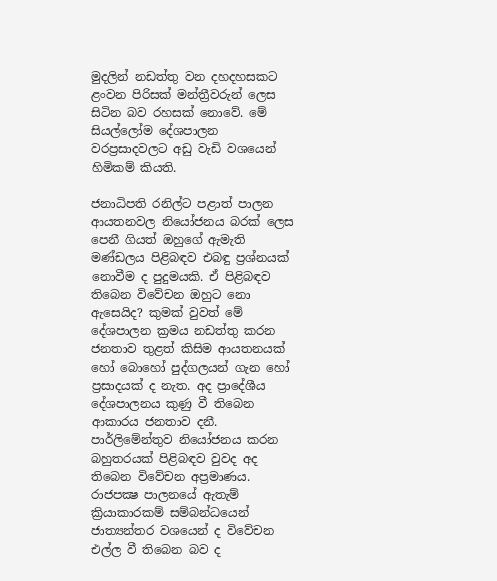මුදලින් නඩත්තු වන දහදහසකට ළංවන පිරිසක් මන්ත්‍රීවරුන් ලෙස සිටින බව රහසක් නොවේ. මේ සියල්ලෝම දේශපාලන වරප්‍රසාදවලට අඩු වැඩි වශයෙන් හිමිකම් කියති.

ජනාධිපති රනිල්ට පළාත් පාලන ආයතනවල නියෝජනය බරක් ලෙස පෙනී ගියත් ඔහුගේ ඇමැති මණ්ඩලය පිළිබඳව එබඳු ප්‍රශ්නයක් නොවීම ද පුදුමයකි. ඒ පිළිබඳව තිබෙන විවේචන ඔහුට නො ඇසෙයිද? කුමක් වුවත් මේ දේශපාලන ක්‍රමය නඩත්තු කරන ජනතාව තුළත් කිසිම ආයතනයක් හෝ බොහෝ පුද්ගලයන් ගැන හෝ ප්‍රසාදයක් ද නැත. අද ප්‍රාදේශීය දේශපාලනය කුණු වී තිබෙන ආකාරය ජනතාව දනී. පාර්ලිමේන්තුව නියෝජනය කරන බහුතරයක් පිළිබඳව වුවද අද තිබෙන විවේචන අප්‍රමාණය. රාජපක්‍ෂ පාලනයේ ඇතැම් ක්‍රියාකාරකම් සම්බන්ධයෙන් ජාත්‍යන්තර වශයෙන් ද විවේචන එල්ල වී තිබෙන බව ද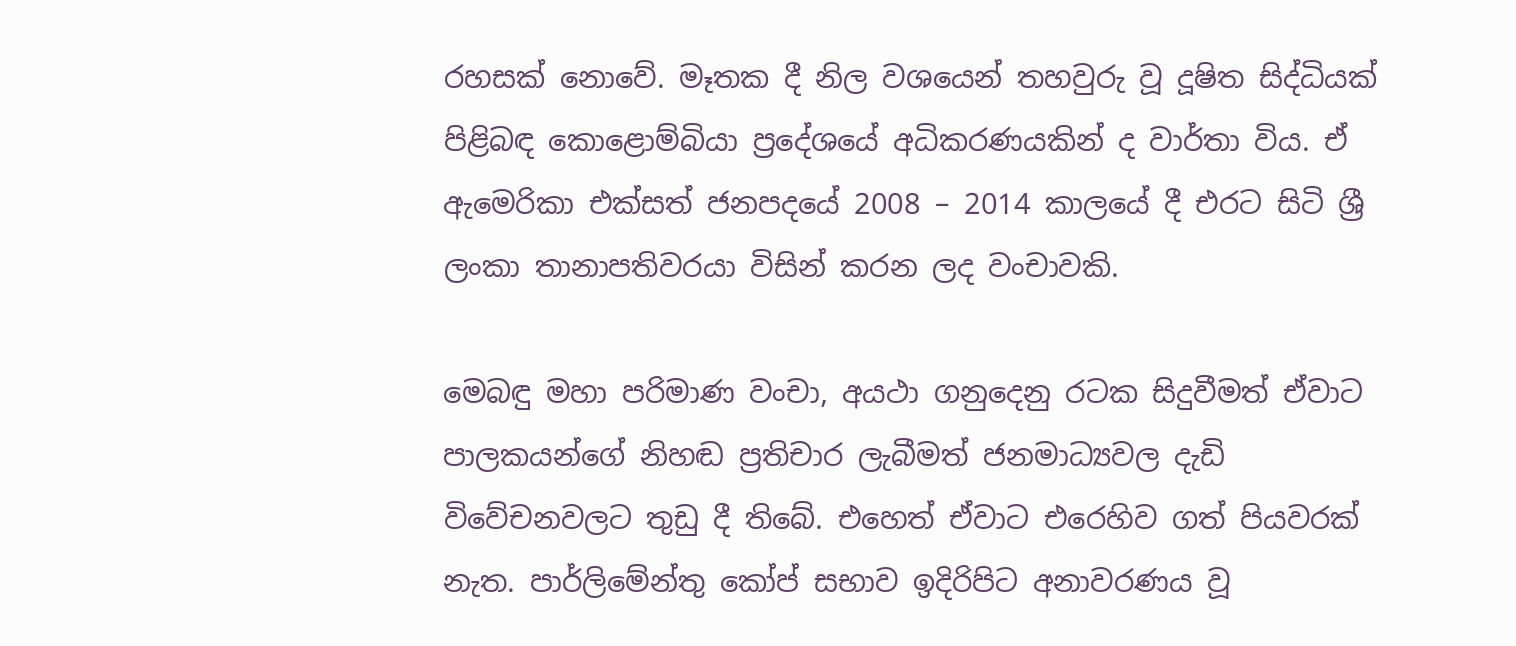රහසක් නොවේ. මෑතක දී නිල වශයෙන් තහවුරු වූ දූෂිත සිද්ධියක් පිළිබඳ කොළොම්බියා ප්‍රදේශයේ අධිකරණයකින් ද වාර්තා විය. ඒ ඇමෙරිකා එක්සත් ජනපදයේ 2008 – 2014 කාලයේ දී එරට සිටි ශ්‍රී ලංකා තානාපතිවරයා විසින් කරන ලද වංචාවකි.

මෙබඳු මහා පරිමාණ වංචා, අයථා ගනුදෙනු රටක සිදුවීමත් ඒවාට පාලකයන්ගේ නිහඬ ප්‍රතිචාර ලැබීමත් ජනමාධ්‍යවල දැඩි විවේචනවලට තුඩු දී තිබේ. එහෙත් ඒවාට එරෙහිව ගත් පියවරක් නැත. පාර්ලිමේන්තු කෝප් සභාව ඉදිරිපිට අනාවරණය වූ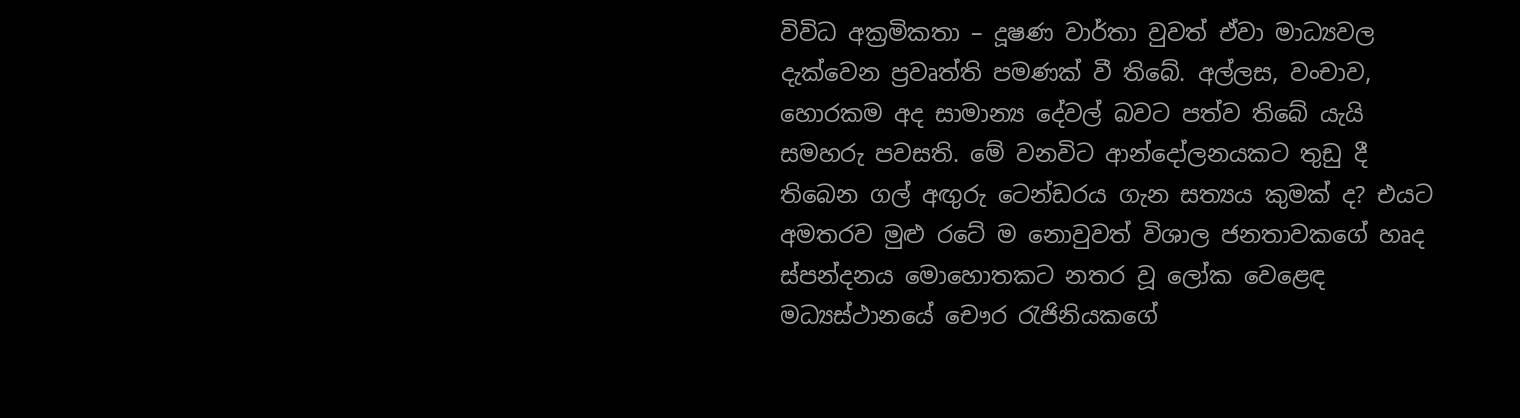විවිධ අක්‍රමිකතා – දූෂණ වාර්තා වුවත් ඒවා මාධ්‍යවල දැක්වෙන ප්‍රවෘත්ති පමණක් වී තිබේ. අල්ලස, වංචාව, හොරකම අද සාමාන්‍ය දේවල් බවට පත්ව තිබේ යැයි සමහරු පවසති. මේ වනවිට ආන්දෝලනයකට තුඩු දී තිබෙන ගල් අඟුරු ටෙන්ඩරය ගැන සත්‍යය කුමක් ද? එයට අමතරව මුළු රටේ ම නොවුවත් විශාල ජනතාවකගේ හෘද ස්පන්දනය මොහොතකට නතර වූ ලෝක වෙළෙඳ මධ්‍යස්ථානයේ චෞර රැජිනියකගේ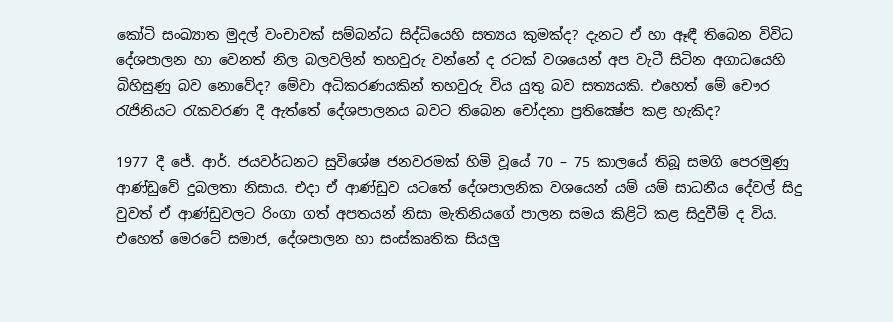කෝටි සංඛ්‍යාත මුදල් වංචාවක් සම්බන්ධ සිද්ධියෙහි සත්‍යය කුමක්ද? දැනට ඒ හා ඈඳී තිබෙන විවිධ දේශපාලන හා වෙනත් නිල බලවලින් තහවුරු වන්නේ ද රටක් වශයෙන් අප වැටී සිටින අගාධයෙහි බිහිසුණු බව නොවේද? මේවා අධිකරණයකින් තහවුරු විය යුතු බව සත්‍යයකි. එහෙත් මේ චෞර රැජිනියට රැකවරණ දී ඇත්තේ දේශපාලනය බවට තිබෙන චෝදනා ප්‍රතික්‍ෂේප කළ හැකිද?

1977 දී ජේ. ආර්. ජයවර්ධනට සුවිශේෂ ජනවරමක් හිමි වූයේ 70 – 75 කාලයේ තිබූ සමගි පෙරමුණු ආණ්ඩුවේ දුබලතා නිසාය. එදා ඒ ආණ්ඩුව යටතේ දේශපාලනික වශයෙන් යම් යම් සාධනීය දේවල් සිදු වුවත් ඒ ආණ්ඩුවලට රිංගා ගත් අපතයන් නිසා මැතිනියගේ පාලන සමය කිළිටි කළ සිදුවීම් ද විය. එහෙත් මෙරටේ සමාජ, දේශපාලන හා සංස්කෘතික සියලු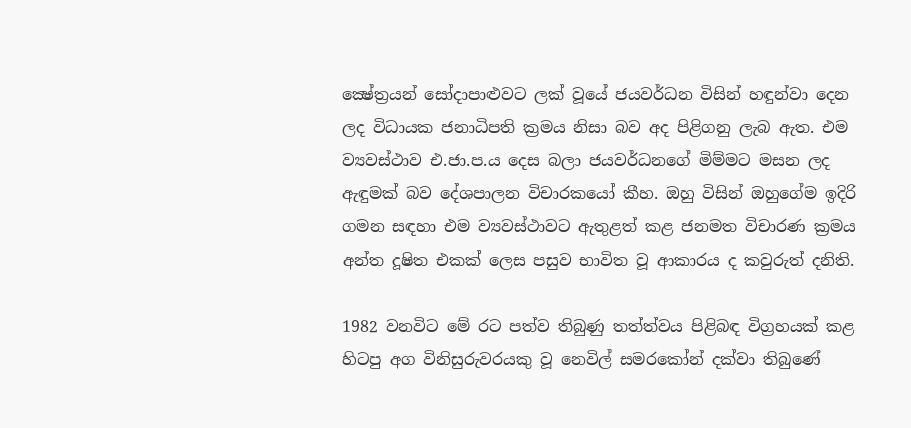ක්‍ෂේත්‍රයන් සෝදාපාළුවට ලක් වූයේ ජයවර්ධන විසින් හඳුන්වා දෙන ලද විධායක ජනාධිපති ක්‍රමය නිසා බව අද පිළිගනු ලැබ ඇත. එම ව්‍යවස්ථාව එ.ජා.ප.ය දෙස බලා ජයවර්ධනගේ මිම්මට මසන ලද ඇඳුමක් බව දේශපාලන විචාරකයෝ කීහ. ඔහු විසින් ඔහුගේම ඉදිරි ගමන සඳහා එම ව්‍යවස්ථාවට ඇතුළත් කළ ජනමත විචාරණ ක්‍රමය අන්ත දූෂිත එකක් ලෙස පසුව භාවිත වූ ආකාරය ද කවුරුත් දනිති.

1982 වනවිට මේ රට පත්ව තිබුණු තත්ත්වය පිළිබඳ විග්‍රහයක් කළ හිටපු අග විනිසුරුවරයකු වූ නෙවිල් සමරකෝන් දක්වා තිබුණේ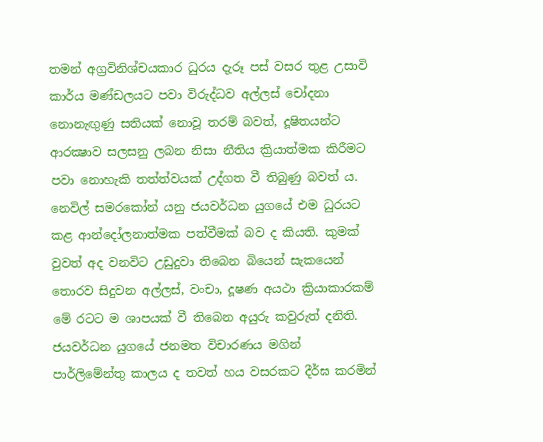තමන් අග්‍රවිනිශ්චයකාර ධුරය දැරූ පස් වසර තුළ උසාවි කාර්ය මණ්ඩලයට පවා විරුද්ධව අල්ලස් චෝදනා නොනැඟුණු සතියක් නොවූ තරම් බවත්, දූෂිතයන්ට ආරක්‍ෂාව සලසනු ලබන නිසා නීතිය ක්‍රියාත්මක කිරීමට පවා නොහැකි තත්ත්වයක් උද්ගත වී තිබුණු බවත් ය. නෙවිල් සමරකෝන් යනු ජයවර්ධන යුගයේ එම ධුරයට කළ ආන්දෝලනාත්මක පත්වීමක් බව ද කියති. කුමක් වුවත් අද වනවිට උඩුදුවා තිබෙන බියෙන් සැකයෙන් තොරව සිදුවන අල්ලස්, වංචා, දූෂණ අයථා ක්‍රියාකාරකම් මේ රටට ම ශාපයක් වී තිබෙන අයුරු කවුරුත් දනිති. ජයවර්ධන යුගයේ ජනමත විචාරණය මගින් පාර්ලිමේන්තු කාලය ද තවත් හය වසරකට දීර්ඝ කරමින්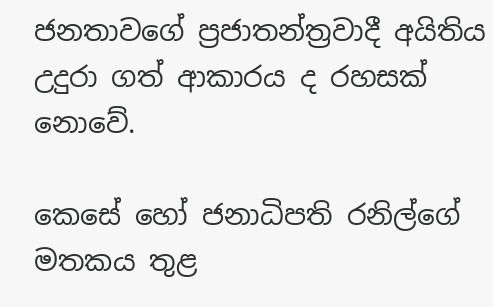ජනතාවගේ ප්‍රජාතන්ත්‍රවාදී අයිතිය උදුරා ගත් ආකාරය ද රහසක් නොවේ.

කෙසේ හෝ ජනාධිපති රනිල්ගේ මතකය තුළ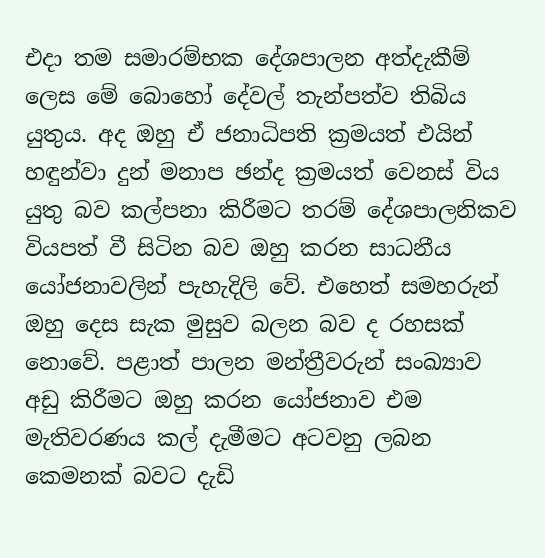එදා තම සමාරම්භක දේශපාලන අත්දැකීම් ලෙස මේ බොහෝ දේවල් තැන්පත්ව තිබිය යුතුය. අද ඔහු ඒ ජනාධිපති ක්‍රමයත් එයින් හඳුන්වා දුන් මනාප ඡන්ද ක්‍රමයත් වෙනස් විය යුතු බව කල්පනා කිරීමට තරම් දේශපාලනිකව වියපත් වී සිටින බව ඔහු කරන සාධනීය යෝජනාවලින් පැහැදිලි වේ. එහෙත් සමහරුන් ඔහු දෙස සැක මුසුව බලන බව ද රහසක් නොවේ. පළාත් පාලන මන්ත්‍රීවරුන් සංඛ්‍යාව අඩු කිරීමට ඔහු කරන යෝජනාව එම මැතිවරණය කල් දැමීමට අටවනු ලබන කෙමනක් බවට දැඩි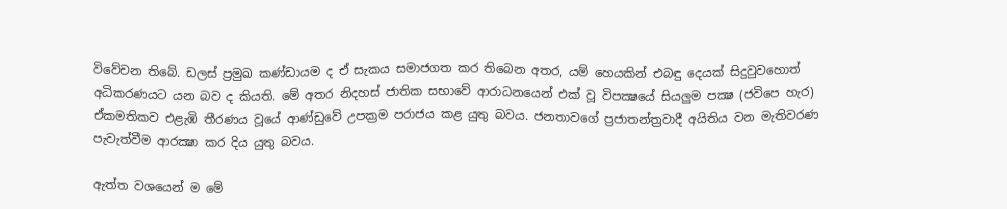විවේචන තිබේ. ඩලස් ප්‍රමුඛ කණ්ඩායම ද ඒ සැකය සමාජගත කර තිබෙන අතර, යම් හෙයකින් එබඳු දෙයක් සිදුවුවහොත් අධිකරණයට යන බව ද කියති. මේ අතර නිදහස් ජාතික සභාවේ ආරාධනයෙන් එක් වූ විපක්‍ෂයේ සියලුම පක්‍ෂ (ජවිපෙ හැර) ඒකමතිකව එළැඹි තීරණය වූයේ ආණ්ඩුවේ උපක්‍රම පරාජය කළ යුතු බවය. ජනතාවගේ ප්‍රජාතන්ත්‍රවාදී අයිතිය වන මැතිවරණ පැවැත්වීම ආරක්‍ෂා කර දිය යුතු බවය.

ඇත්ත වශයෙන් ම මේ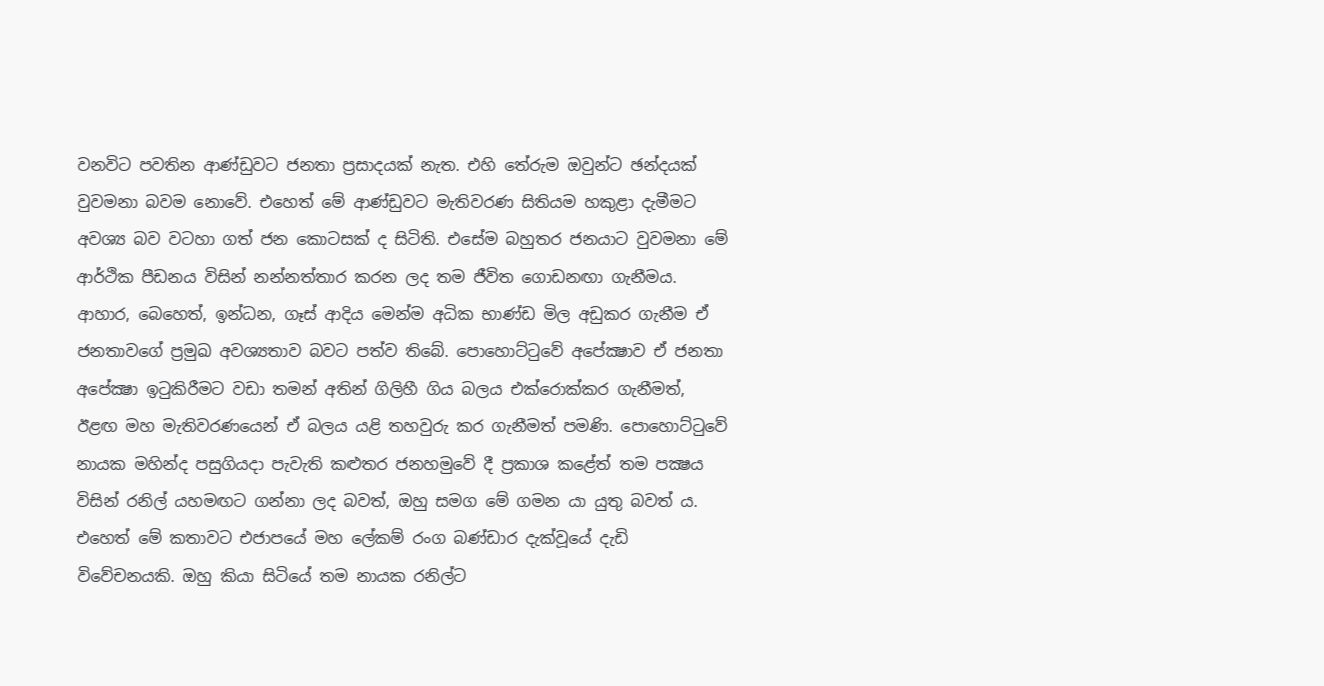වනවිට පවතින ආණ්ඩුවට ජනතා ප්‍රසාදයක් නැත. එහි තේරුම ඔවුන්ට ඡන්දයක් වුවමනා බවම නොවේ. එහෙත් මේ ආණ්ඩුවට මැතිවරණ සිතියම හකුළා දැමීමට අවශ්‍ය බව වටහා ගත් ජන කොටසක් ද සිටිති. එසේම බහුතර ජනයාට වුවමනා මේ ආර්ථික පීඩනය විසින් නන්නත්තාර කරන ලද තම ජීවිත ගොඩනඟා ගැනීමය. ආහාර, බෙහෙත්, ඉන්ධන, ගෑස් ආදිය මෙන්ම අධික භාණ්ඩ මිල අඩුකර ගැනීම ඒ ජනතාවගේ ප්‍රමුඛ අවශ්‍යතාව බවට පත්ව තිබේ. පොහොට්ටුවේ අපේක්‍ෂාව ඒ ජනතා අපේක්‍ෂා ඉටුකිරීමට වඩා තමන් අතින් ගිලිහී ගිය බලය එක්රොක්කර ගැනීමත්, ඊළඟ මහ මැතිවරණයෙන් ඒ බලය යළි තහවුරු කර ගැනීමත් පමණි. පොහොට්ටුවේ නායක මහින්ද පසුගියදා පැවැති කළුතර ජනහමුවේ දී ප්‍රකාශ කළේත් තම පක්‍ෂය විසින් රනිල් යහමඟට ගන්නා ලද බවත්, ඔහු සමග මේ ගමන යා යුතු බවත් ය. එහෙත් මේ කතාවට එජාපයේ මහ ලේකම් රංග බණ්ඩාර දැක්වූයේ දැඩි විවේචනයකි. ඔහු කියා සිටියේ තම නායක රනිල්ට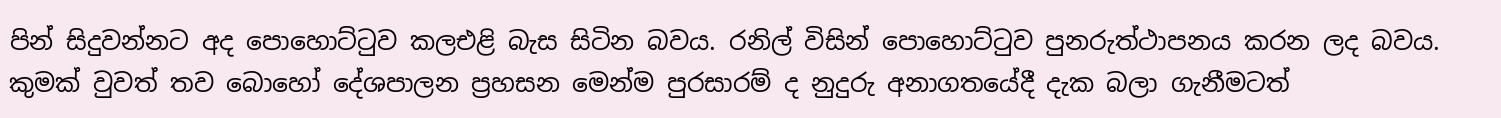පින් සිදුවන්නට අද පොහොට්ටුව කලඑළි බැස සිටින බවය. රනිල් විසින් පොහොට්ටුව පුනරුත්ථාපනය කරන ලද බවය. කුමක් වුවත් තව බොහෝ දේශපාලන ප්‍රහසන මෙන්ම පුරසාරම් ද නුදුරු අනාගතයේදී දැක බලා ගැනීමටත්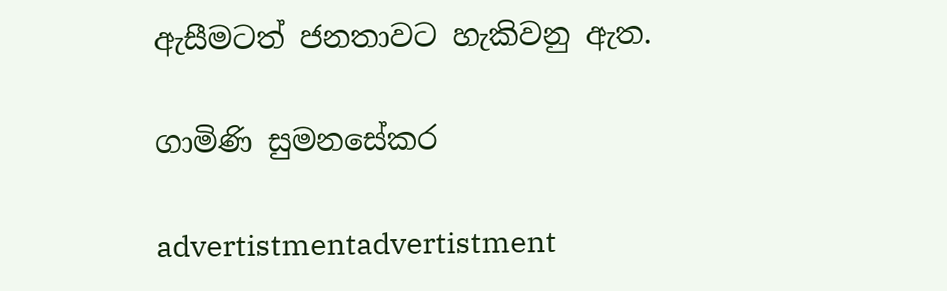ඇසීමටත් ජනතාවට හැකිවනු ඇත.

ගාමිණි සුමනසේකර

advertistmentadvertistment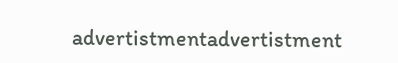advertistmentadvertistment